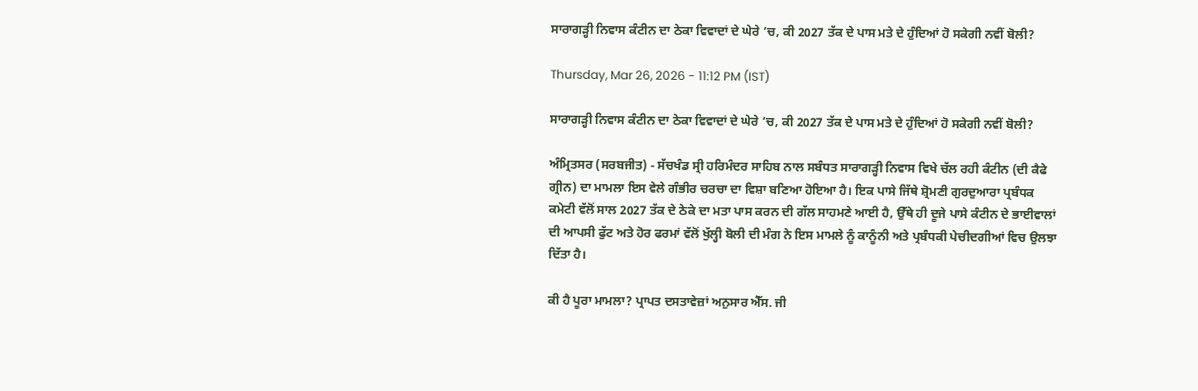ਸਾਰਾਗੜ੍ਹੀ ਨਿਵਾਸ ਕੰਟੀਨ ਦਾ ਠੇਕਾ ਵਿਵਾਦਾਂ ਦੇ ਘੇਰੇ ’ਚ, ਕੀ 2027 ਤੱਕ ਦੇ ਪਾਸ ਮਤੇ ਦੇ ਹੁੰਦਿਆਂ ਹੋ ਸਕੇਗੀ ਨਵੀਂ ਬੋਲੀ?

Thursday, Mar 26, 2026 - 11:12 PM (IST)

ਸਾਰਾਗੜ੍ਹੀ ਨਿਵਾਸ ਕੰਟੀਨ ਦਾ ਠੇਕਾ ਵਿਵਾਦਾਂ ਦੇ ਘੇਰੇ ’ਚ, ਕੀ 2027 ਤੱਕ ਦੇ ਪਾਸ ਮਤੇ ਦੇ ਹੁੰਦਿਆਂ ਹੋ ਸਕੇਗੀ ਨਵੀਂ ਬੋਲੀ?

ਅੰਮ੍ਰਿਤਸਰ (ਸਰਬਜੀਤ) - ਸੱਚਖੰਡ ਸ੍ਰੀ ਹਰਿਮੰਦਰ ਸਾਹਿਬ ਨਾਲ ਸਬੰਧਤ ਸਾਰਾਗੜ੍ਹੀ ਨਿਵਾਸ ਵਿਖੇ ਚੱਲ ਰਹੀ ਕੰਟੀਨ (ਦੀ ਕੈਫੇ ਗ੍ਰੀਨ) ਦਾ ਮਾਮਲਾ ਇਸ ਵੇਲੇ ਗੰਭੀਰ ਚਰਚਾ ਦਾ ਵਿਸ਼ਾ ਬਣਿਆ ਹੋਇਆ ਹੈ। ਇਕ ਪਾਸੇ ਜਿੱਥੇ ਸ਼੍ਰੋਮਣੀ ਗੁਰਦੁਆਰਾ ਪ੍ਰਬੰਧਕ ਕਮੇਟੀ ਵੱਲੋਂ ਸਾਲ 2027 ਤੱਕ ਦੇ ਠੇਕੇ ਦਾ ਮਤਾ ਪਾਸ ਕਰਨ ਦੀ ਗੱਲ ਸਾਹਮਣੇ ਆਈ ਹੈ, ਉੱਥੇ ਹੀ ਦੂਜੇ ਪਾਸੇ ਕੰਟੀਨ ਦੇ ਭਾਈਵਾਲਾਂ ਦੀ ਆਪਸੀ ਫੁੱਟ ਅਤੇ ਹੋਰ ਫਰਮਾਂ ਵੱਲੋਂ ਖੁੱਲ੍ਹੀ ਬੋਲੀ ਦੀ ਮੰਗ ਨੇ ਇਸ ਮਾਮਲੇ ਨੂੰ ਕਾਨੂੰਨੀ ਅਤੇ ਪ੍ਰਬੰਧਕੀ ਪੇਚੀਦਗੀਆਂ ਵਿਚ ਉਲਝਾ ਦਿੱਤਾ ਹੈ।

ਕੀ ਹੈ ਪੂਰਾ ਮਾਮਲਾ? ਪ੍ਰਾਪਤ ਦਸਤਾਵੇਜ਼ਾਂ ਅਨੁਸਾਰ ਐੱਸ. ਜੀ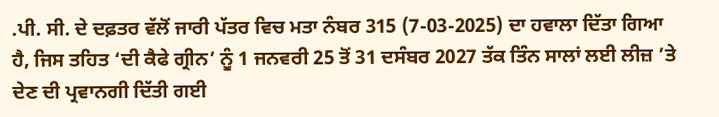.ਪੀ. ਸੀ. ਦੇ ਦਫ਼ਤਰ ਵੱਲੋਂ ਜਾਰੀ ਪੱਤਰ ਵਿਚ ਮਤਾ ਨੰਬਰ 315 (7-03-2025) ਦਾ ਹਵਾਲਾ ਦਿੱਤਾ ਗਿਆ ਹੈ, ਜਿਸ ਤਹਿਤ ‘ਦੀ ਕੈਫੇ ਗ੍ਰੀਨ’ ਨੂੰ 1 ਜਨਵਰੀ 25 ਤੋਂ 31 ਦਸੰਬਰ 2027 ਤੱਕ ਤਿੰਨ ਸਾਲਾਂ ਲਈ ਲੀਜ਼ ’ਤੇ ਦੇਣ ਦੀ ਪ੍ਰਵਾਨਗੀ ਦਿੱਤੀ ਗਈ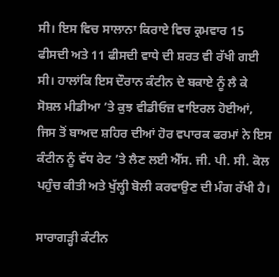ਸੀ। ਇਸ ਵਿਚ ਸਾਲਾਨਾ ਕਿਰਾਏ ਵਿਚ ਕ੍ਰਮਵਾਰ 15 ਫੀਸਦੀ ਅਤੇ 11 ਫੀਸਦੀ ਵਾਧੇ ਦੀ ਸ਼ਰਤ ਵੀ ਰੱਖੀ ਗਈ ਸੀ। ਹਾਲਾਂਕਿ ਇਸ ਦੌਰਾਨ ਕੰਟੀਨ ਦੇ ਬਕਾਏ ਨੂੰ ਲੈ ਕੇ ਸੋਸ਼ਲ ਮੀਡੀਆ ’ਤੇ ਕੁਝ ਵੀਡੀਓਜ਼ ਵਾਇਰਲ ਹੋਈਆਂ, ਜਿਸ ਤੋਂ ਬਾਅਦ ਸ਼ਹਿਰ ਦੀਆਂ ਹੋਰ ਵਪਾਰਕ ਫਰਮਾਂ ਨੇ ਇਸ ਕੰਟੀਨ ਨੂੰ ਵੱਧ ਰੇਟ ’ਤੇ ਲੈਣ ਲਈ ਐੱਸ. ਜੀ. ਪੀ. ਸੀ. ਕੋਲ ਪਹੁੰਚ ਕੀਤੀ ਅਤੇ ਖੁੱਲ੍ਹੀ ਬੋਲੀ ਕਰਵਾਉਣ ਦੀ ਮੰਗ ਰੱਖੀ ਹੈ।

ਸਾਰਾਗੜ੍ਹੀ ਕੰਟੀਨ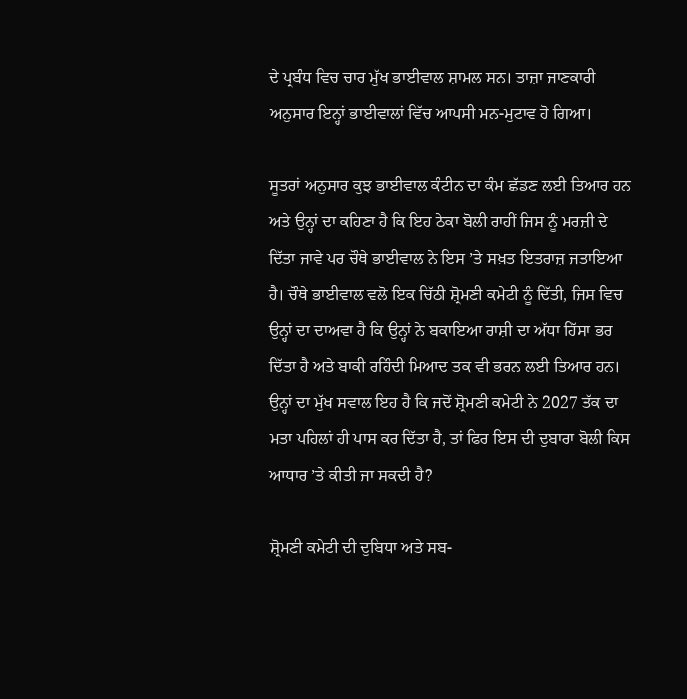ਦੇ ਪ੍ਰਬੰਧ ਵਿਚ ਚਾਰ ਮੁੱਖ ਭਾਈਵਾਲ ਸ਼ਾਮਲ ਸਨ। ਤਾਜ਼ਾ ਜਾਣਕਾਰੀ ਅਨੁਸਾਰ ਇਨ੍ਹਾਂ ਭਾਈਵਾਲਾਂ ਵਿੱਚ ਆਪਸੀ ਮਨ-ਮੁਟਾਵ ਹੋ ਗਿਆ।

ਸੂਤਰਾਂ ਅਨੁਸਾਰ ਕੁਝ ਭਾਈਵਾਲ ਕੰਟੀਨ ਦਾ ਕੰਮ ਛੱਡਣ ਲਈ ਤਿਆਰ ਹਨ ਅਤੇ ਉਨ੍ਹਾਂ ਦਾ ਕਹਿਣਾ ਹੈ ਕਿ ਇਹ ਠੇਕਾ ਬੋਲੀ ਰਾਹੀਂ ਜਿਸ ਨੂੰ ਮਰਜ਼ੀ ਦੇ ਦਿੱਤਾ ਜਾਵੇ ਪਰ ਚੌਥੇ ਭਾਈਵਾਲ ਨੇ ਇਸ ’ਤੇ ਸਖ਼ਤ ਇਤਰਾਜ਼ ਜਤਾਇਆ ਹੈ। ਚੌਥੇ ਭਾਈਵਾਲ ਵਲੋ ਇਕ ਚਿੱਠੀ ਸ਼੍ਰੋਮਣੀ ਕਮੇਟੀ ਨੂੰ ਦਿੱਤੀ, ਜਿਸ ਵਿਚ ਉਨ੍ਹਾਂ ਦਾ ਦਾਅਵਾ ਹੈ ਕਿ ਉਨ੍ਹਾਂ ਨੇ ਬਕਾਇਆ ਰਾਸ਼ੀ ਦਾ ਅੱਧਾ ਹਿੱਸਾ ਭਰ ਦਿੱਤਾ ਹੈ ਅਤੇ ਬਾਕੀ ਰਹਿੰਦੀ ਮਿਆਦ ਤਕ ਵੀ ਭਰਨ ਲਈ ਤਿਆਰ ਹਨ। ਉਨ੍ਹਾਂ ਦਾ ਮੁੱਖ ਸਵਾਲ ਇਹ ਹੈ ਕਿ ਜਦੋਂ ਸ਼੍ਰੋਮਣੀ ਕਮੇਟੀ ਨੇ 2027 ਤੱਕ ਦਾ ਮਤਾ ਪਹਿਲਾਂ ਹੀ ਪਾਸ ਕਰ ਦਿੱਤਾ ਹੈ, ਤਾਂ ਫਿਰ ਇਸ ਦੀ ਦੁਬਾਰਾ ਬੋਲੀ ਕਿਸ ਆਧਾਰ ’ਤੇ ਕੀਤੀ ਜਾ ਸਕਦੀ ਹੈ?

ਸ਼੍ਰੋਮਣੀ ਕਮੇਟੀ ਦੀ ਦੁਬਿਧਾ ਅਤੇ ਸਬ-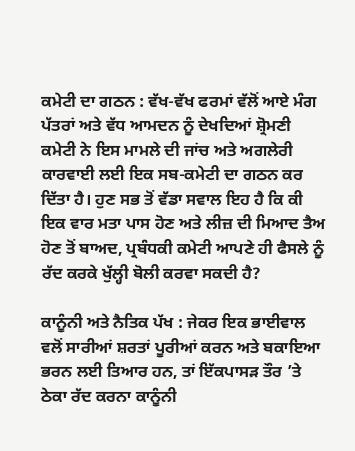ਕਮੇਟੀ ਦਾ ਗਠਨ : ਵੱਖ-ਵੱਖ ਫਰਮਾਂ ਵੱਲੋਂ ਆਏ ਮੰਗ ਪੱਤਰਾਂ ਅਤੇ ਵੱਧ ਆਮਦਨ ਨੂੰ ਦੇਖਦਿਆਂ ਸ਼੍ਰੋਮਣੀ ਕਮੇਟੀ ਨੇ ਇਸ ਮਾਮਲੇ ਦੀ ਜਾਂਚ ਅਤੇ ਅਗਲੇਰੀ ਕਾਰਵਾਈ ਲਈ ਇਕ ਸਬ-ਕਮੇਟੀ ਦਾ ਗਠਨ ਕਰ ਦਿੱਤਾ ਹੈ। ਹੁਣ ਸਭ ਤੋਂ ਵੱਡਾ ਸਵਾਲ ਇਹ ਹੈ ਕਿ ਕੀ ਇਕ ਵਾਰ ਮਤਾ ਪਾਸ ਹੋਣ ਅਤੇ ਲੀਜ਼ ਦੀ ਮਿਆਦ ਤੈਅ ਹੋਣ ਤੋਂ ਬਾਅਦ, ਪ੍ਰਬੰਧਕੀ ਕਮੇਟੀ ਆਪਣੇ ਹੀ ਫੈਸਲੇ ਨੂੰ ਰੱਦ ਕਰਕੇ ਖੁੱਲ੍ਹੀ ਬੋਲੀ ਕਰਵਾ ਸਕਦੀ ਹੈ?

ਕਾਨੂੰਨੀ ਅਤੇ ਨੈਤਿਕ ਪੱਖ : ਜੇਕਰ ਇਕ ਭਾਈਵਾਲ ਵਲੋਂ ਸਾਰੀਆਂ ਸ਼ਰਤਾਂ ਪੂਰੀਆਂ ਕਰਨ ਅਤੇ ਬਕਾਇਆ ਭਰਨ ਲਈ ਤਿਆਰ ਹਨ, ਤਾਂ ਇੱਕਪਾਸੜ ਤੌਰ ’ਤੇ ਠੇਕਾ ਰੱਦ ਕਰਨਾ ਕਾਨੂੰਨੀ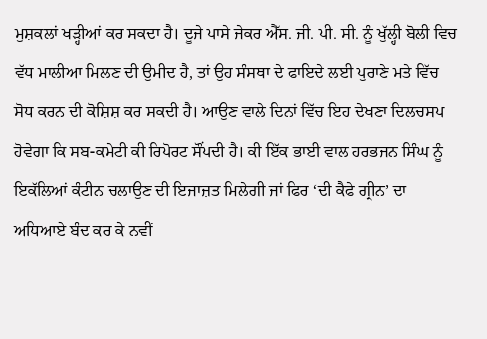ਮੁਸ਼ਕਲਾਂ ਖੜ੍ਹੀਆਂ ਕਰ ਸਕਦਾ ਹੈ। ਦੂਜੇ ਪਾਸੇ ਜੇਕਰ ਐੱਸ. ਜੀ. ਪੀ. ਸੀ. ਨੂੰ ਖੁੱਲ੍ਹੀ ਬੋਲੀ ਵਿਚ ਵੱਧ ਮਾਲੀਆ ਮਿਲਣ ਦੀ ਉਮੀਦ ਹੈ, ਤਾਂ ਉਹ ਸੰਸਥਾ ਦੇ ਫਾਇਦੇ ਲਈ ਪੁਰਾਣੇ ਮਤੇ ਵਿੱਚ ਸੋਧ ਕਰਨ ਦੀ ਕੋਸ਼ਿਸ਼ ਕਰ ਸਕਦੀ ਹੈ। ਆਉਣ ਵਾਲੇ ਦਿਨਾਂ ਵਿੱਚ ਇਹ ਦੇਖਣਾ ਦਿਲਚਸਪ ਹੋਵੇਗਾ ਕਿ ਸਬ-ਕਮੇਟੀ ਕੀ ਰਿਪੋਰਟ ਸੌਂਪਦੀ ਹੈ। ਕੀ ਇੱਕ ਭਾਈ ਵਾਲ ਹਰਭਜਨ ਸਿੰਘ ਨੂੰ ਇਕੱਲਿਆਂ ਕੰਟੀਨ ਚਲਾਉਣ ਦੀ ਇਜਾਜ਼ਤ ਮਿਲੇਗੀ ਜਾਂ ਫਿਰ ‘ਦੀ ਕੈਫੇ ਗ੍ਰੀਨ’ ਦਾ ਅਧਿਆਏ ਬੰਦ ਕਰ ਕੇ ਨਵੀਂ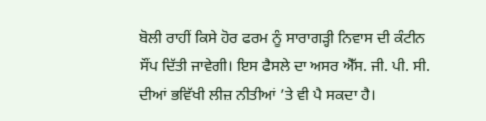ਬੋਲੀ ਰਾਹੀਂ ਕਿਸੇ ਹੋਰ ਫਰਮ ਨੂੰ ਸਾਰਾਗੜ੍ਹੀ ਨਿਵਾਸ ਦੀ ਕੰਟੀਨ ਸੌਂਪ ਦਿੱਤੀ ਜਾਵੇਗੀ। ਇਸ ਫੈਸਲੇ ਦਾ ਅਸਰ ਐੱਸ. ਜੀ. ਪੀ. ਸੀ. ਦੀਆਂ ਭਵਿੱਖੀ ਲੀਜ਼ ਨੀਤੀਆਂ ’ਤੇ ਵੀ ਪੈ ਸਕਦਾ ਹੈ।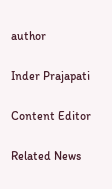author

Inder Prajapati

Content Editor

Related News